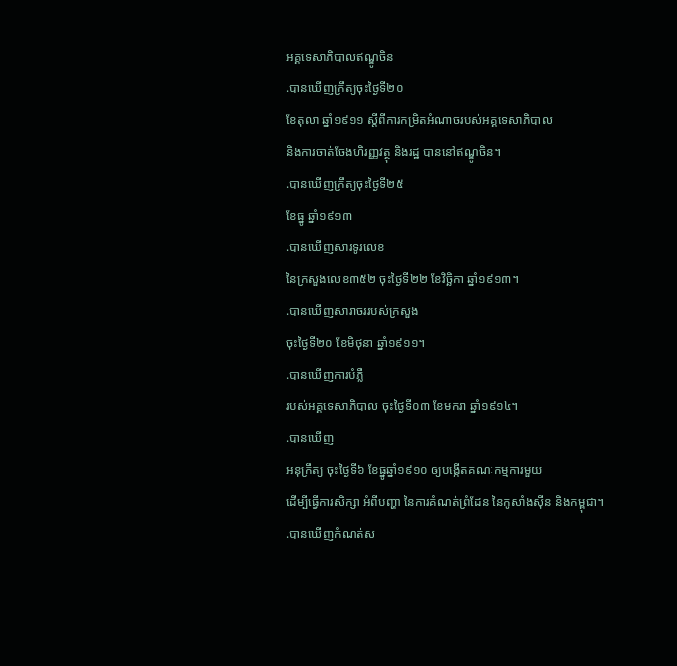អគ្គទេសាភិបាលឥណ្ឌូចិន
.បានឃើញក្រឹត្យចុះថ្ងៃទី២០
ខែតុលា ឆ្នាំ១៩១១ ស្តីពីការកម្រិតអំណាចរបស់អគ្គទេសាភិបាល
និងការចាត់ចែងហិរញ្ញវត្ថុ និងរដ្ឋ បាននៅឥណ្ឌូចិន។
.បានឃើញក្រឹត្យចុះថ្ងៃទី២៥
ខែធ្នូ ឆ្នាំ១៩១៣
.បានឃើញសារទូរលេខ
នៃក្រសួងលេខ៣៥២ ចុះថ្ងៃទី២២ ខែវិច្ឆិកា ឆ្នាំ១៩១៣។
.បានឃើញសារាចររបស់ក្រសួង
ចុះថ្ងៃទី២០ ខែមិថុនា ឆ្នាំ១៩១១។
.បានឃើញការបំភ្លឺ
របស់អគ្គទេសាភិបាល ចុះថ្ងៃទី០៣ ខែមករា ឆ្នាំ១៩១៤។
.បានឃើញ
អនុក្រឹត្យ ចុះថ្ងៃទី៦ ខែធ្នូឆ្នាំ១៩១០ ឲ្យបង្កើតគណៈកម្មការមួយ
ដើម្បីធ្វើការសិក្សា អំពីបញ្ហា នៃការគំណត់ព្រំដែន នៃកូសាំងស៊ីន និងកម្ពុជា។
.បានឃើញកំណត់ស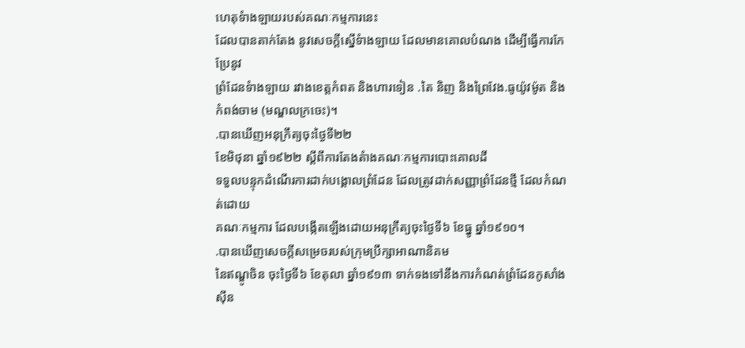ហេតុទំាងឡាយរបស់គណៈកម្មការនេះ
ដែលបានតាក់តែង នូវសេចក្តីស្នើទំាងឡាយ ដែលមានគោលបំណង ដើម្បីធ្វើការកែប្រែនូវ
ព្រំដែនទំាងឡាយ រវាងខេត្តកំពត និងហារទៀន .តៃ និញ និងព្រៃវែង.ធូយ៉ូវម៉ូត និង
កំពង់ចាម (មណ្ឌលក្រចេះ)។
.បានឃើញអនុក្រឹត្យចុះថ្ងៃទី២២
ខែមិថុនា ឆ្នាំ១៩២២ ស្តីពីការតែងតំាងគណៈកម្មការបោះគោលដី
ទទួលបន្ទុកដំណើរការដាក់បង្គោលព្រំដែន ដែលត្រូវដាក់សញ្ញាព្រំដែនថ្មី ដែលកំណត់ដោយ
គណៈកម្មការ ដែលបង្កើតឡើងដោយអនុក្រឹត្យចុះថ្ងៃទី៦ ខែធ្នូ ឆ្នាំ១៩១០។
.បានឃើញសេចក្តីសម្រេចរបស់ក្រុមប្រឹក្សាអាណានិគម
នៃឥណ្ឌូចិន ចុះថ្ងៃទី៦ ខែតុលា ឆ្នាំ១៩១៣ ទាក់ទងទៅនឹងការកំណត់ព្រំដែនកូសាំងស៊ីន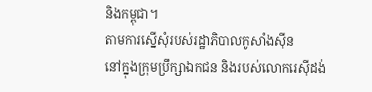និងកម្ពុជា។
តាមការស្នើសុំរបស់រដ្ឋាភិបាលកូសាំងស៊ីន
នៅក្នុងក្រុមប្រឹក្សាឯកជន និងរបស់លោករេស៊ីដង់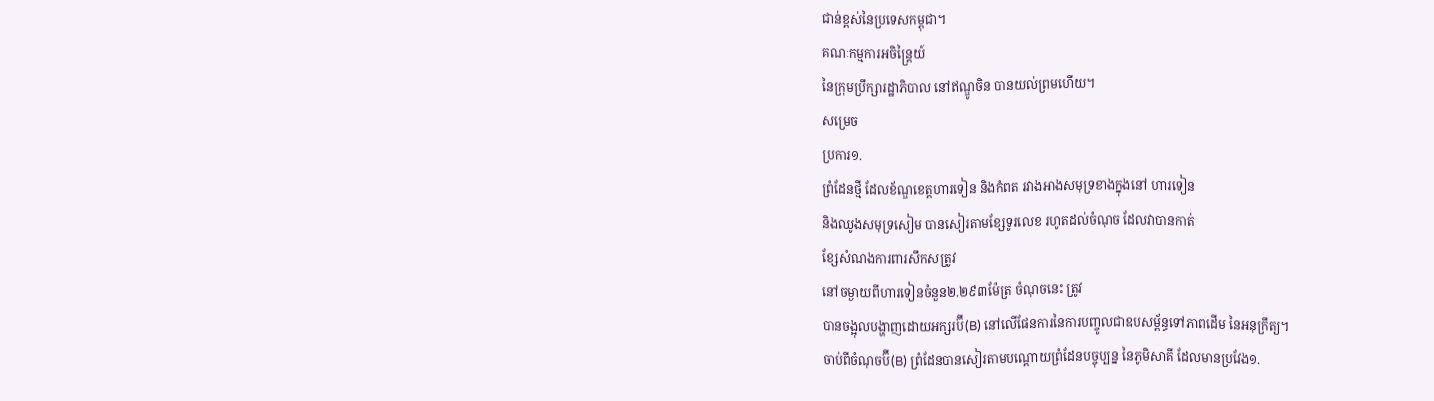ជាន់ខ្ពស់នៃប្រទេសកម្ពុជា។
គណៈកម្មការអចិន្រ្តៃយ៍
នៃក្រុមប្រឹក្សារដ្ឋាភិបាល នៅឥណ្ឌូចិន បានយល់ព្រមហើយ។
សម្រេច
ប្រការ១.
ព្រំដែនថ្មី ដែលខ័ណ្ឌខេត្តហារទៀន និងកំពត រវាងអាងសមុទ្រខាងក្នុងនៅ ហារទៀន
និងឈូងសមុទ្រសៀម បានសៀរតាមខ្សែទូរលេខ រហូតដល់ចំណុច ដែលវាបានកាត់
ខ្សែសំណងការពារសឹកសត្រូវ
នៅចម្ងាយពីហារទៀនចំនួន២.២៩៣ម៉ែត្រ ចំណុចនេះ ត្រូវ
បានចង្អុលបង្ហាញដោយអក្សរប៊ី(B) នៅលើផែនការនៃការបញ្ចូលជាឧបសម្ព័ន្ធទៅភាពដើម នៃអនុក្រឹត្យ។
ចាប់ពីចំណុចប៊ី(B) ព្រំដែនបានសៀរតាមបណ្តោយព្រំដែនបច្ចុប្បន្ន នៃភូមិសាគី ដែលមានប្រវែង១.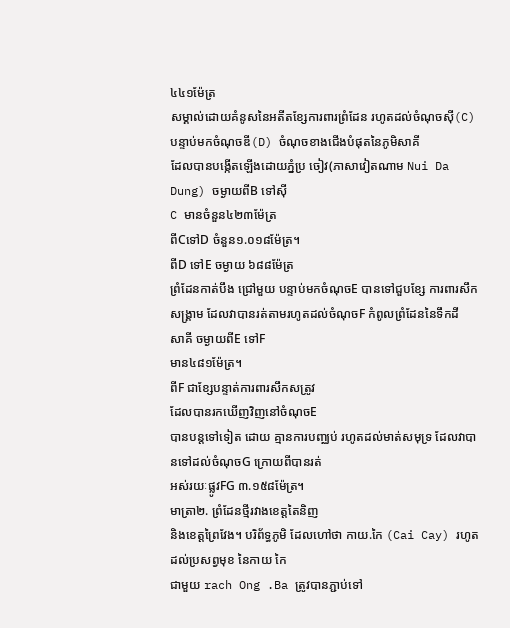៤៤១ម៉ែត្រ
សម្គាល់ដោយគំនូសនៃអតីតខ្សែការពារព្រំដែន រហូតដល់ចំណុចស៊ី(C) បន្ទាប់មកចំណុចឌី(D) ចំណុចខាងជើងបំផុតនៃភូមិសាគី
ដែលបានបង្កើតឡើងដោយភ្នំប្រ ចៀវ(ភាសាវៀតណាម Nui Da Dung) ចម្ងាយពីB ទៅស៊ី
C មានចំនួន៤២៣ម៉ែត្រ
ពីCទៅD ចំនួន១.០១៨ម៉ែត្រ។
ពីD ទៅE ចម្ងាយ ៦៨៨ម៉ែត្រ
ព្រំដែនកាត់បឹង ជ្រៅមួយ បន្ទាប់មកចំណុចE បានទៅជួបខ្សែ ការពារសឹកសង្រ្គាម ដែលវាបានរត់តាមរហូតដល់ចំណុចF កំពូលព្រំដែននៃទឹកដី
សាគី ចម្ងាយពីE ទៅF
មាន៤៨១ម៉ែត្រ។
ពីF ជាខ្សែបន្ទាត់ការពារសឹកសត្រូវ
ដែលបានរកឃើញវិញនៅចំណុចE
បានបន្តទៅទៀត ដោយ គ្មានការបញ្ឈប់ រហូតដល់មាត់សមុទ្រ ដែលវាបានទៅដល់ចំណុចG ក្រោយពីបានរត់
អស់រយៈផ្លូវFG ៣.១៥៨ម៉ែត្រ។
មាត្រា២. ព្រំដែនថ្មីរវាងខេត្តតៃនិញ
និងខេត្តព្រៃវែង។ បរិព័ទ្ធភូមិ ដែលហៅថា កាយ.កៃ (Cai Cay) រហូតដល់ប្រសព្វមុខ នៃកាយ កៃ
ជាមួយ rach Ong .Ba ត្រូវបានភ្ជាប់ទៅ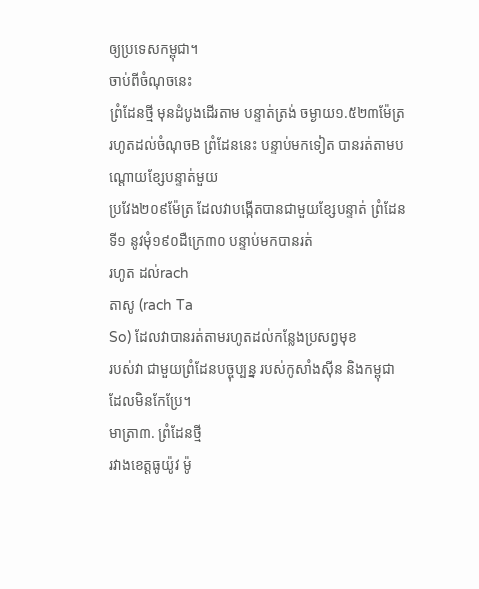ឲ្យប្រទេសកម្ពុជា។
ចាប់ពីចំណុចនេះ
ព្រំដែនថ្មី មុនដំបូងដើរតាម បន្ទាត់ត្រង់ ចម្ងាយ១.៥២៣ម៉ែត្រ រហូតដល់ចំណុចB ព្រំដែននេះ បន្ទាប់មកទៀត បានរត់តាមបណ្តោយខ្សែបន្ទាត់មួយ
ប្រវែង២០៩ម៉ែត្រ ដែលវាបង្កើតបានជាមួយខ្សែបន្ទាត់ ព្រំដែនទី១ នូវមុំ១៩០ដឺក្រេ៣០ បន្ទាប់មកបានរត់
រហូត ដល់rach
តាសូ (rach Ta
So) ដែលវាបានរត់តាមរហូតដល់កន្លែងប្រសព្វមុខ
របស់វា ជាមួយព្រំដែនបច្ចុប្បន្ន របស់កូសាំងស៊ីន និងកម្ពុជា ដែលមិនកែប្រែ។
មាត្រា៣. ព្រំដែនថ្មី
រវាងខេត្តធូយ៉ូវ ម៉ូ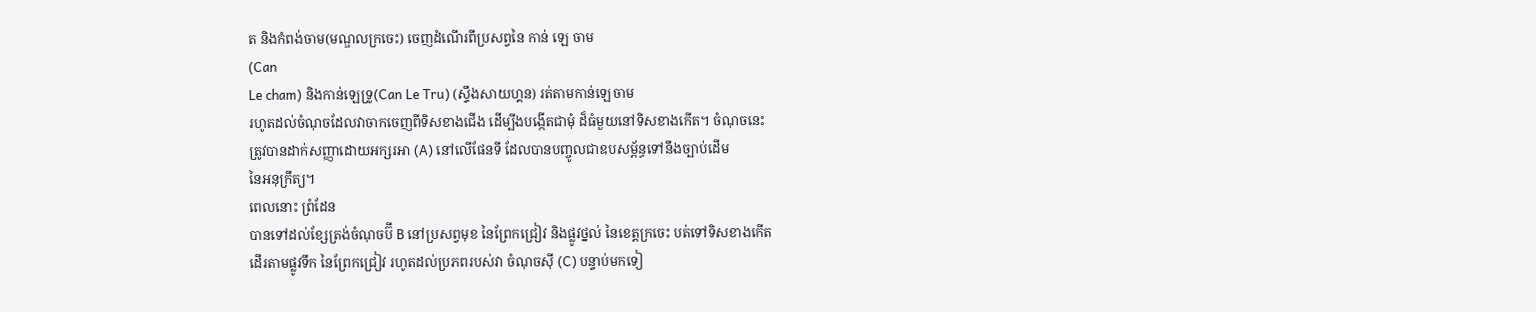ត និងកំពង់ចាម(មណ្ឌលក្រចេះ) ចេញដំណើរពីប្រសព្វនៃ កាន់ ឡេ ចាម
(Can
Le cham) និងកាន់ឡេទ្រូ(Can Le Tru) (ស្ទឹងសាយហ្គន) រត់តាមកាន់ឡេចាម
រហូតដល់ចំណុចដែលវាចាកចេញពីទិសខាងជើង ដើម្បីងបង្កើតជាមុំ ដ៏ធំមួយនៅទិសខាងកើត។ ចំណុចនេះ
ត្រូវបានដាក់សញ្ញាដោយអក្សរអា (A) នៅលើផែនទី ដែលបានបញ្ចូលជាឧបសម្ព័ន្ធទៅនឹងច្បាប់ដើម
នៃអនុក្រឹត្យ។
ពេលនោះ ព្រំដែន
បានទៅដល់ខ្សែត្រង់ចំណុចប៊ី B នៅប្រសព្វមុខ នៃព្រែកជ្រៀវ និងផ្លូវថ្នល់ នៃខេត្តក្រចេះ បត់ទៅទិសខាងកើត
ដើរតាមផ្លូវទឹក នៃព្រែកជ្រៀវ រហូតដល់ប្រភពរបស់វា ចំណុចស៊ី (C) បន្ទាប់មកទៀ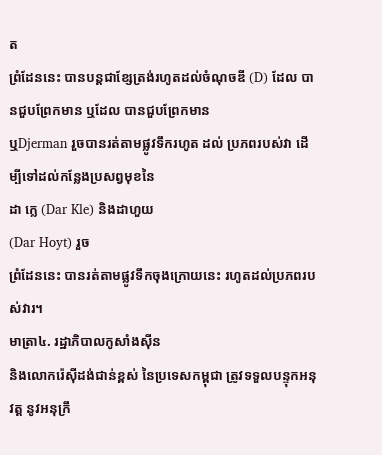ត
ព្រំដែននេះ បានបន្តជាខ្សែត្រង់រហូតដល់ចំណុចឌី (D) ដែល បានជួបព្រែកមាន ឬដែល បានជួបព្រែកមាន
ឬDjerman រួចបានរត់តាមផ្លូវទឹករហូត ដល់ ប្រភពរបស់វា ដើម្បីទៅដល់កន្លែងប្រសព្វមុខនៃ
ដា ក្លេ (Dar Kle) និងដាហួយ
(Dar Hoyt) រួច
ព្រំដែននេះ បានរត់តាមផ្លូវទឹកចុងក្រោយនេះ រហូតដល់ប្រភពរបស់វារ។
មាត្រា៤. រដ្ឋាភិបាលកូសាំងស៊ីន
និងលោករ៉េស៊ីដង់ជាន់ខ្ពស់ នៃប្រទេសកម្ពុជា ត្រូវទទួលបន្ទុកអនុវត្ត នូវអនុក្រឹ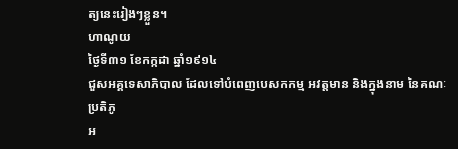ត្យនេះរៀងៗខ្លួន។
ហាណូយ
ថ្ងៃទី៣១ ខែកក្កដា ឆ្នាំ១៩១៤
ជួសអគ្គទេសាភិបាល ដែលទៅបំពេញបេសកកម្ម អវត្តមាន និងក្នុងនាម នៃគណៈប្រតិភូ
អ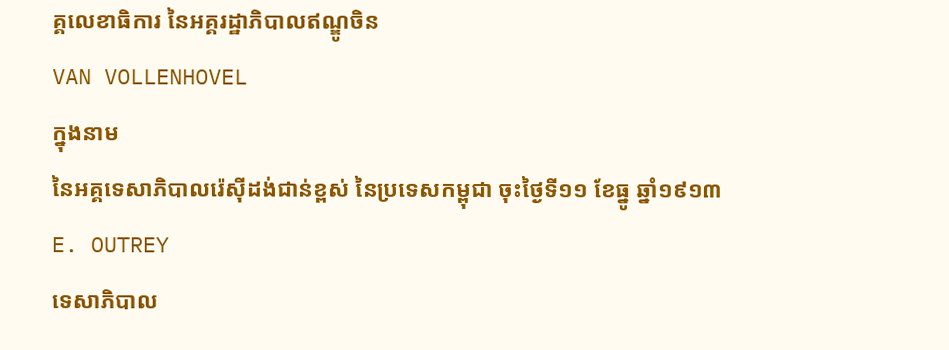គ្គលេខាធិការ នៃអគ្គរដ្ឋាភិបាលឥណ្ឌូចិន
VAN VOLLENHOVEL
ក្នុងនាម
នៃអគ្គទេសាភិបាលរ៉េស៊ីដង់ជាន់ខ្ពស់ នៃប្រទេសកម្ពុជា ចុះថ្ងៃទី១១ ខែធ្នូ ឆ្នាំ១៩១៣
E. OUTREY
ទេសាភិបាល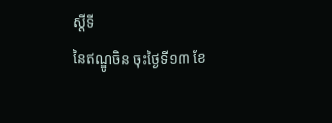ស្តីទី
នៃឥណ្ឌូចិន ចុះថ្ងៃទី១៣ ខែ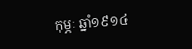កុម្ភៈ ឆ្នាំ១៩១៤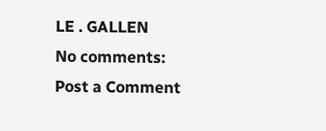LE . GALLEN
No comments:
Post a Comment